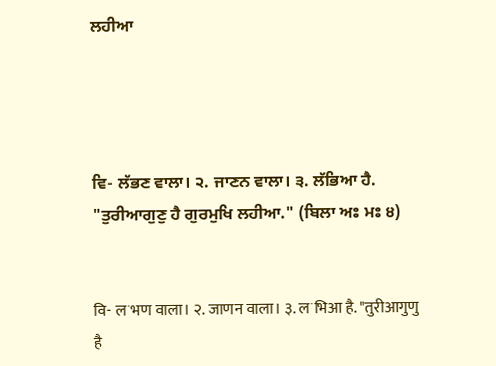ਲਹੀਆ




ਵਿ- ਲੱਭਣ ਵਾਲਾ। ੨. ਜਾਣਨ ਵਾਲਾ। ੩. ਲੱਭਿਆ ਹੈ. "ਤੁਰੀਆਗੁਣੁ ਹੈ ਗੁਰਮੁਖਿ ਲਹੀਆ." (ਬਿਲਾ ਅਃ ਮਃ ੪)


वि- लॱभण वाला। २. जाणन वाला। ३. लॱभिआ है. "तुरीआगुणु है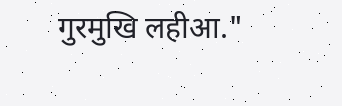गुरमुखि लहीआ."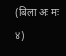(बिला अः मः ४)